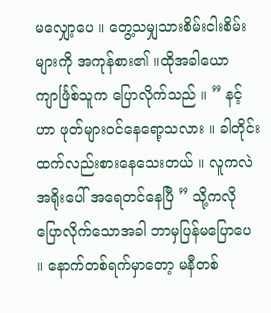မလျှော့ပေ ။ တွေ့သမျှသားစိမ်းငါးစိမ်းများကို အကုန်စား၏ ။ထိုအခါယောကျာင်္ဖြစ်သူက ပြောလိုက်သည် ။ ” နင့်ဟာ ဖုတ်များဝင်နေရော့သလား ။ ခါတိုင်းထက်လည်းစားနေသေးတယ် ။ လူကလဲ အရိုးပေါ် အရေတင်နေပြီ ” သို့ကလိုပြောလိုက်သောအခါ ဘာမှပြန်မပြောပေ ။ နောက်တစ်ရက်မှာတော့ မနီတစ်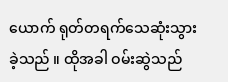ယောက် ရုတ်တရက်သေဆုံးသွားခဲ့သည် ။ ထိုအခါ ဝမ်းဆွဲသည်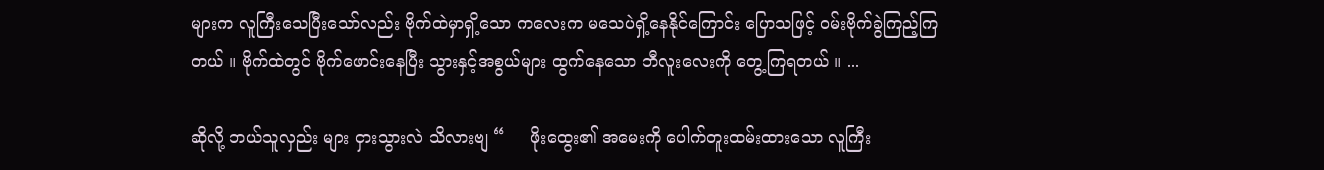များက လူကြီးသေပြီးသော်လည်း ဗိုက်ထဲမှာရှိ့သော ကလေးက မသေပဲရှိ့နေနိုင်ကြောင်း ပြောသဖြင့် ဝမ်းဗိုက်ခွဲကြည့်ကြတယ် ။ ဗိုက်ထဲတွင် ဗိုက်ဖောင်းနေပြီး သွားနှင့်အစွယ်များ ထွက်နေသော ဘီလူးလေးကို တွေ့ကြရတယ် ။ ...

ဆို‌လို့ ဘယ်သူလှည်း များ ငှားသွားလဲ သိလားဗျ “     ဖိုးထွေး၏ အမေးကို ပေါက်တူးထမ်းထားသော လူကြီး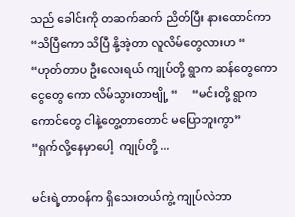သည် ခေါင်းကို တဆက်ဆက် ညိတ်ပြီး နားထောင်ကာ     “သိပြီကော သိပြီ နို့အဲ့တာ လူလိမ်တွေလားဟ “     “ဟုတ်တာပ ဦးလေးရယ် ကျုပ်တို့ ရွာက ဆန်တွေကော ငွေတွေ ကော လိမ်သွားတာဗျို့ “     “မင်းတို့ ရွာက ကောင်တွေ ငါနဲ့တွေ့တာတောင် မပြောဘူးကွာ”     “ရှက်လို့နေမှာပေါ့  ကျုပ်တို့ ...

မင်းရဲ့တာ၀န်က ရှိသေးတယ်ကွဲ့ ကျုပ်လဲဘာ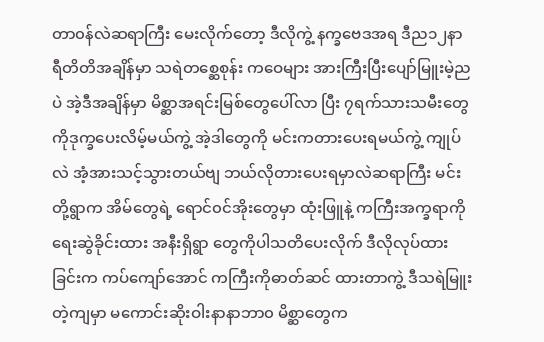တာ၀န်လဲဆရာကြီး မေးလိုက်တော့ ဒီလိုကွဲ့ နက္ခဗေဒအရ ဒီည၁၂နာရီတိတိအချိန်မှာ သရဲ‌တ‌‌‌‌‌စ္ဆေစုန်း ကဝေများ အားကြီးပြီးပျော်မြူးမဲ့ညပဲ အဲ့ဒီအချိန်မှာ မိစ္ဆာအရင်းမြစ်တွေပေါ်လာ ပြီး ၇ရက်သားသမီးတွေကိုဒုက္ခပေးလိမ့်မယ်ကွဲ့ အဲ့ဒါတွေကို မင်းကတားပေးရမယ်ကွဲ့ ကျုပ်လဲ အံ့အားသင့်သွားတယ်ဗျ ဘယ်လိုတားပေးရမှာလဲဆရာကြီး မင်းတို့ရွာက အိမ်တွေရဲ့ ရောင်၀င်အိုး‌တွေမှာ ထုံးဖြူနဲ့ ကကြီးအက္ခရာကို ရေးဆွဲခိုင်းထား အနီးရှိရွာ တွေကိုပါသတိပေးလိုက် ဒီလိုလုပ်ထားခြင်းက ကပ်ကျော်အောင် ကကြီးကိုဓာတ်ဆင် ထားတာကွဲ့ ဒီသရဲမြူးတဲ့ကျမှာ မကောင်းဆိုးဝါးနာနာဘာ၀ မိစ္ဆာတွေက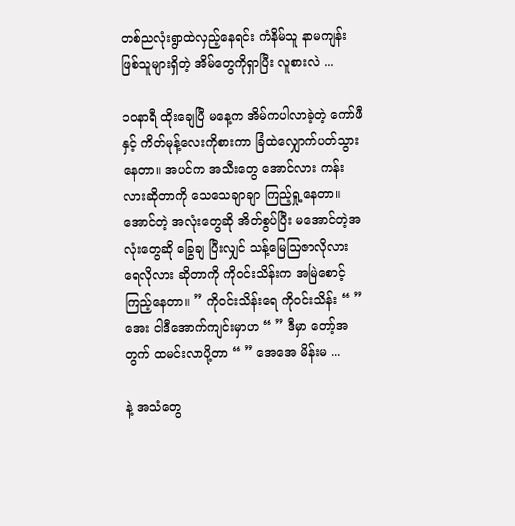တစ်ညလုံးရွာထဲလှည့်နေရင်း ကံနိမ်သူ နာမကျန်း ဖြစ်သူများရှိတဲ့ အိမ်တွေကိုရှာပြီး လူစားလဲ ...

၁၀နာရီ ထိုးချေပြီ မနေ့က အိမ်ကပါလာခဲ့တဲ့ ကော်ဖီနှင့် ကိတ်မုန့်လေးကိုစားကာ ခြံထဲလျှောက်ပတ်သွား နေတာ။ အပင်က အသီးတွေ အောင်လား ကန်းလားဆိုတာကို သေသေချာချာ ကြည့်ရှု့နေတာ။အောင်တဲ့ အလုံးတွေဆို အိတ်စွပ်ပြီး မအောင်တဲ့အလုံးတွေဆို ခြွေချ ပြီးလျှင် သန့်မြေဩဇာလိုလား ရေလိုလား ဆိုတာကို ကိုဝင်းသိန်းက အမြဲစောင့်ကြည့်နေတာ။ ” ကိုဝင်းသိန်းရေ ကိုဝင်းသိန်း “ ” အေး ငါဒီအောက်ကျင်းမှာဟ “ ” ဒီမှာ တော့်အတွက် ထမင်းလာပို့တာ “ ” အေအေ မိန်းမ ...

နဲ့ အသံတွေ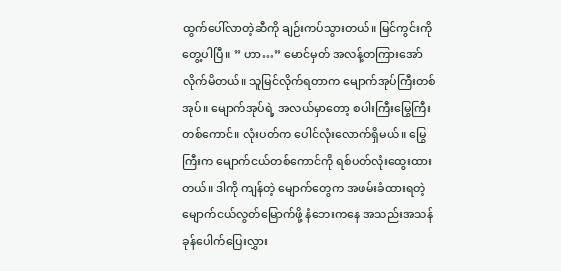ထွက်ပေါ်လာတဲ့ဆီကို ချဉ်းကပ်သွားတယ်။ မြင်ကွင်းကို တွေ့ပါပြီ။ ” ဟာ…” မောင်မှတ် အလန့်တကြားအော်လိုက်မိတယ်။ သူမြင်လိုက်ရတာက မျောက်အုပ်ကြီးတစ်အုပ်။ မျောက်အုပ်ရဲ့ အလယ်မှာတော့ စပါးကြီးမြွေကြီးတစ်ကောင်။ လုံးပတ်က ပေါင်လုံးလောက်ရှိမယ်။ မြွေကြီးက မျောက်ငယ်တစ်ကောင်ကို ရစ်ပတ်လုံးထွေးထားတယ်။ ဒါကို ကျန်တဲ့ မျောက်တွေက အဖမ်းခံထားရတဲ့ မျောက်ငယ်လွတ်မြောက်ဖို့ နံဘေးကနေ အသည်းအသန် ခုန်ပေါက်ပြေးလွှား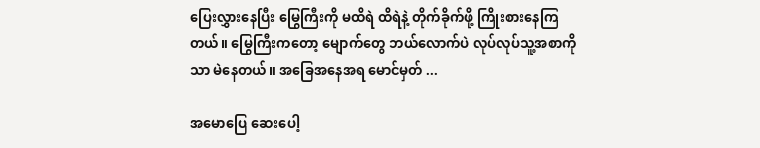ပြေးလွှားနေပြီး မြွေကြီးကို မထိရဲ ထိရဲနဲ့ တိုက်ခိုက်ဖို့ ကြိုးစားနေကြတယ်။ မြွေကြီးကတော့ မျောက်တွေ ဘယ်လောက်ပဲ လုပ်လုပ်သူ့အစာကိုသာ မဲနေတယ်။ အခြေအနေအရ မောင်မှတ် ...

အမောပြေ ဆေးပေါ့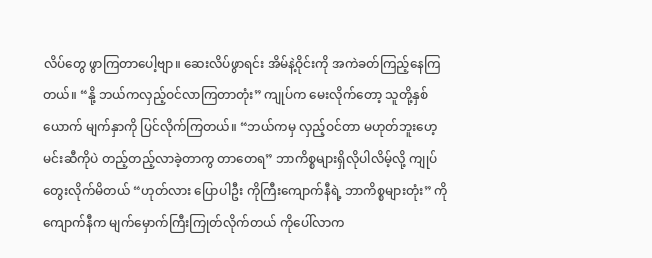လိပ်တွေ ဖွာကြတာပေါ့ဗျာ။ ဆေးလိပ်ဖွာရင်း အိမ်နဲ့ဝိုင်းကို အကဲခတ်ကြည့်နေကြတယ်။ “နို့ ဘယ်ကလှည့်ဝင်လာကြတာတုံး” ကျုပ်က မေးလိုက်တော့ သူတို့နှစ်ယောက် မျက်နှာကို ပြင်လိုက်ကြတယ်။ “ဘယ်ကမှ လှည့်ဝင်တာ မဟုတ်ဘူးဟေ့ မင်းဆီကိုပဲ တည့်တည့်လာခဲ့တာကွ တာတေရ” ဘာကိစ္စများရှိလိုပါလိမ့်လို့ ကျုပ် တွေးလိုက်မိတယ် “ဟုတ်လား ပြောပါဦး ကိုကြီးကျောက်နီရဲ့ ဘာကိစ္စများတုံး” ကိုကျောက်နီက မျက်မှောက်ကြီးကြုတ်လိုက်တယ် ကိုပေါ်လာက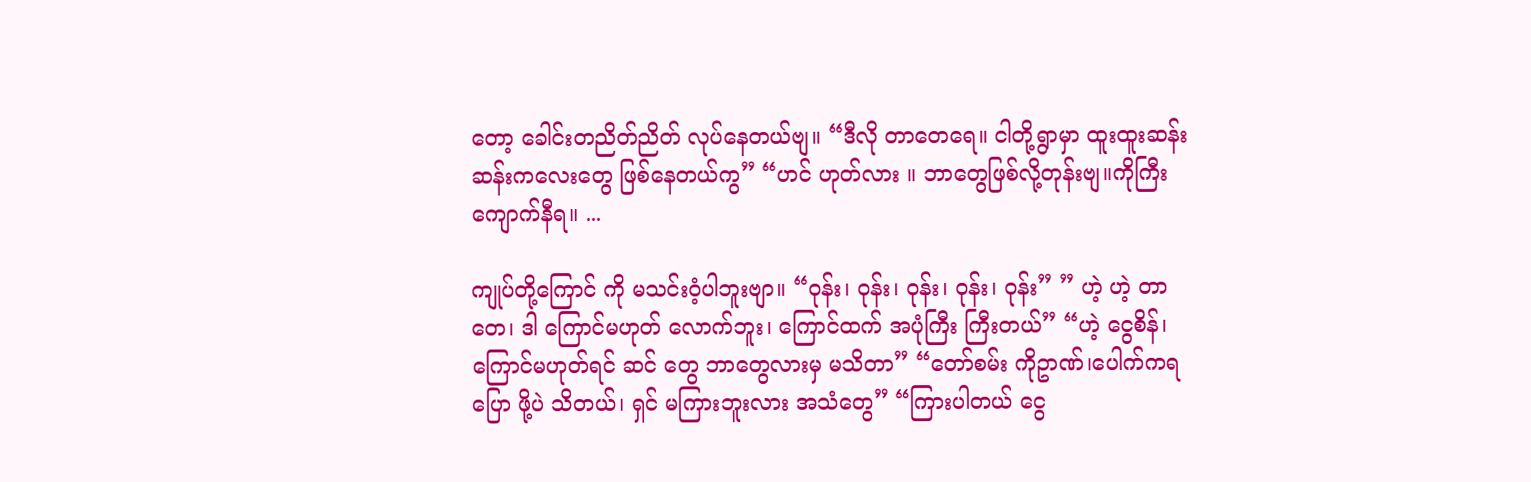တော့ ခေါင်းတညိတ်ညိတ် လုပ်နေတယ်ဗျ။ “ဒီလို တာတေရေ။ ငါတို့ရွာမှာ ထူးထူးဆန်းဆန်းကလေးတွေ ဖြစ်နေတယ်ကွ” “ဟင် ဟုတ်လား ။ ဘာတွေဖြစ်လို့တုန်းဗျ။ကိုကြီးကျောက်နီရ။ ...

ကျုပ်တို့ကြောင် ကို မသင်းဝံ့ပါဘူးဗျာ။ “ဝုန်း၊ ဝုန်း၊ ဝုန်း၊ ဝုန်း၊ ဝုန်း” ” ဟဲ့ ဟဲ့ တာတေ၊ ဒါ ကြောင်မဟုတ် လောက်ဘူး၊ ကြောင်ထက် အပုံကြီး ကြီးတယ်” “ဟဲ့ ငွေစိန်၊ ကြောင်မဟုတ်ရင် ဆင် တွေ ဘာတွေလားမှ မသိတာ” “တော်စမ်း ကိုဥာဏ်၊ပေါက်ကရပြော ဖို့ပဲ သိတယ်၊ ရှင် မကြားဘူးလား အသံတွေ” “ကြားပါတယ် ငွေ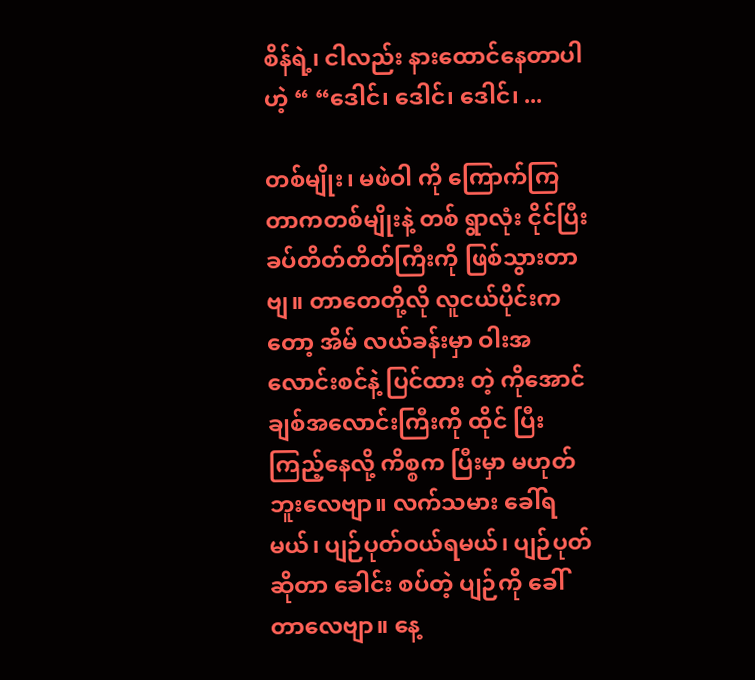စိန်ရဲ့၊ ငါလည်း နားထောင်နေတာပါဟဲ့ “ “ဒေါင်၊ ဒေါင်၊ ဒေါင်၊ ...

တစ်မျိုး၊ မဖဲဝါ ကို ကြောက်ကြတာကတစ်မျိုးနဲ့ တစ် ရွာလုံး ငိုင်ပြီး ခပ်တိတ်တိတ်ကြီးကို ဖြစ်သွားတာဗျ။ တာတေတို့လို လူငယ်ပိုင်းကတော့ အိမ် လယ်ခန်းမှာ ဝါးအလောင်းစင်နဲ့ ပြင်ထား တဲ့ ကိုအောင်ချစ်အလောင်းကြီးကို ထိုင် ပြီး ကြည့်နေလို့ ကိစ္စက ပြီးမှာ မဟုတ် ဘူးလေဗျာ။ လက်သမား ခေါ်ရမယ်၊ ပျဉ်ပုတ်ဝယ်ရမယ်၊ ပျဉ်ပုတ်ဆိုတာ ခေါင်း စပ်တဲ့ ပျဉ်ကို ခေါ်တာလေဗျာ။ နေ့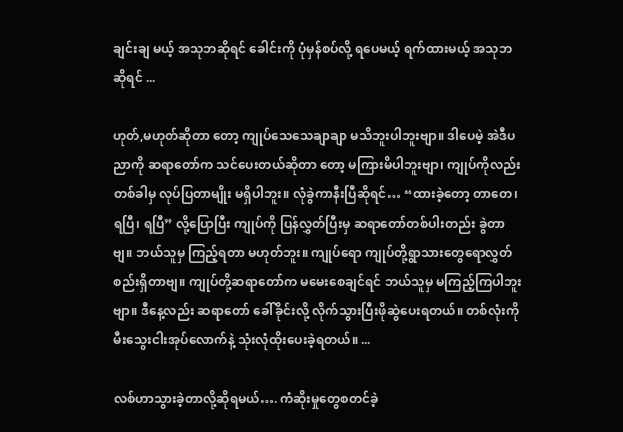ချင်းချ မယ့် အသုဘဆိုရင် ခေါင်းကို ပုံမှန်စပ်လို့ ရပေမယ့် ရက်ထားမယ့် အသုဘဆိုရင် ...

ဟုတ်,မဟုတ်ဆိုတာ တော့ ကျုပ်သေသေချာချာ မသိဘူးပါဘူးဗျာ။ ဒါပေမဲ့ အဲဒီပညာကို ဆရာတော်က သင်ပေးတယ်ဆိုတာ တော့ မကြားမိပါဘူးဗျာ၊ ကျုပ်ကိုလည်း တစ်ခါမှ လုပ်ပြတာမျိုး မရှိပါဘူး။ လုံခွဲကာနီးပြီဆိုရင်… “ထားခဲ့တော့ တာတေ၊ ရပြီ၊ ရပြီ” လို့ပြောပြီး ကျုပ်ကို ပြန်လွှတ်ပြီးမှ ဆရာတော်တစ်ပါးတည်း ခွဲတာဗျ။ ဘယ်သူမှ ကြည့်ရတာ မဟုတ်ဘူး။ ကျုပ်ရော ကျုပ်တို့ရွာသားတွေရောလွှတ်စည်းရှိတာဗျ။ ကျုပ်တို့ဆရာတော်က မမေးစေချင်ရင် ဘယ်သူမှ မကြည့်ကြပါဘူးဗျာ။ ဒီနေ့လည်း ဆရာတော် ခေါ်ခိုင်းလို့ လိုက်သွားပြီးဖိုဆွဲပေးရတယ်။ တစ်လုံးကို မီးသွေးငါးအုပ်လောက်နဲ့ သုံးလုံထိုးပေးခဲ့ရတယ်။ ...

လစ်ဟာသွားခဲ့တာလို့ဆိုရမယ်…. ကံဆိုးမှုတွေစတင်ခဲ့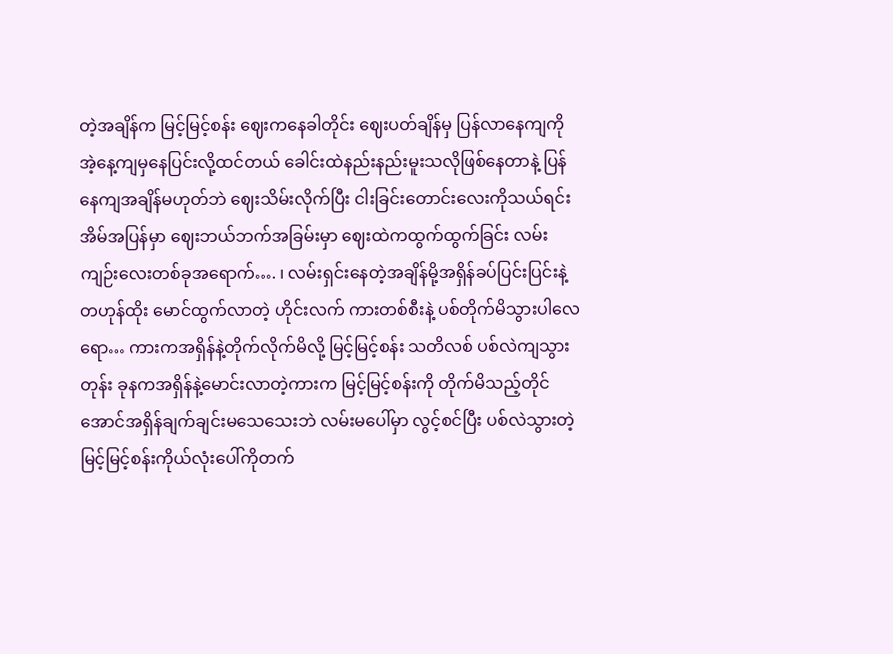တဲ့အချိန်က မြင့်မြင့်စန်း ဈေးကနေခါတိုင်း ဈေးပတ်ချိန်မှ ပြန်လာနေကျကိုအဲ့နေ့ကျမှနေပြင်းလို့ထင်တယ် ခေါင်းထဲနည်းနည်းမူးသလိုဖြစ်နေတာနဲ့ ပြန်နေကျအချိန်မဟုတ်ဘဲ ဈေးသိမ်းလိုက်ပြီး ငါးခြင်းတောင်းလေးကိုသယ်ရင်း အိမ်အပြန်မှာ ဈေးဘယ်ဘက်အခြမ်းမှာ ဈေးထဲကထွက်ထွက်ခြင်း လမ်းကျဉ်းလေးတစ်ခုအရောက်…. ၊ လမ်းရှင်းနေတဲ့အချိန်မို့အရှိန်ခပ်ပြင်းပြင်းနဲ့ တဟုန်ထိုး မောင်ထွက်လာတဲ့ ဟိုင်းလက် ကားတစ်စီးနဲ့ ပစ်တိုက်မိသွားပါလေရော… ကားကအရှိန်နဲ့တိုက်လိုက်မိလို့ မြင့်မြင့်စန်း သတိလစ် ပစ်လဲကျသွားတုန်း ခုနကအရှိန်နဲ့မောင်းလာတဲ့ကားက မြင့်မြင့်စန်းကို တိုက်မိသည့်တိုင်အောင်အရှိန်ချက်ချင်းမသေသေးဘဲ လမ်းမပေါ်မှာ လွင့်စင်ပြီး ပစ်လဲသွားတဲ့ မြင့်မြင့်စန်းကိုယ်လုံးပေါ်ကိုတက်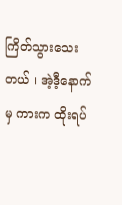ကြိတ်သွားသေးတယ် ၊ အဲ့ဒီ့နောက်မှ ကားက ထိုးရပ်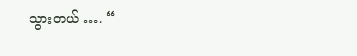သွားတယ် …. “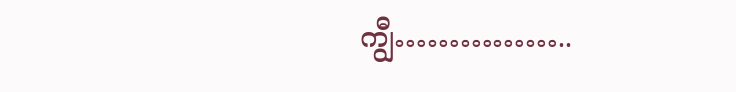ကျွီ……………..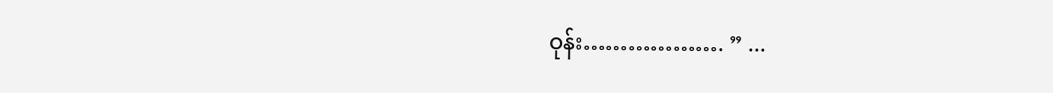ဝုန်း………………. ” ...